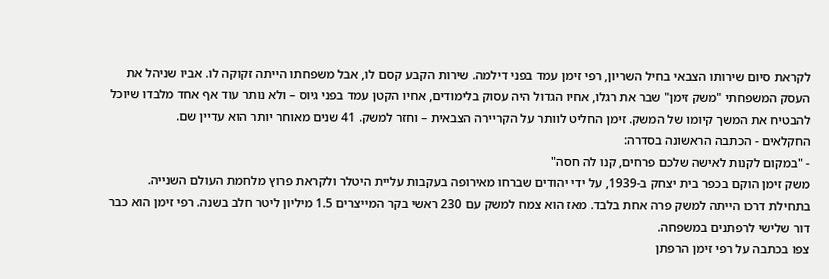לקראת סיום שירותו הצבאי בחיל השריון, רפי זימן עמד בפני דילמה. שירות הקבע קסם לו, אבל משפחתו הייתה זקוקה לו. אביו שניהל את העסק המשפחתי "משק זימן" שבר את רגלו, אחיו הגדול היה עסוק בלימודים, אחיו הקטן עמד בפני גיוס – ולא נותר עוד אף אחד מלבדו שיוכל להבטיח את המשך קיומו של המשק. זימן החליט לוותר על הקריירה הצבאית – וחזר למשק. 41 שנים מאוחר יותר הוא עדיין שם.
החקלאים - הכתבה הראשונה בסדרה:
- "במקום לקנות לאישה שלכם פרחים, קנו לה חסה"
משק זימן הוקם בכפר בית יצחק ב-1939, על ידי יהודים שברחו מאירופה בעקבות עליית היטלר ולקראת פרוץ מלחמת העולם השנייה. בתחילת דרכו הייתה למשק פרה אחת בלבד. מאז הוא צמח למשק עם 230 ראשי בקר המייצרים 1.5 מיליון ליטר חלב בשנה. רפי זימן הוא כבר דור שלישי לרפתנים במשפחה.
צפו בכתבה על רפי זימן הרפתן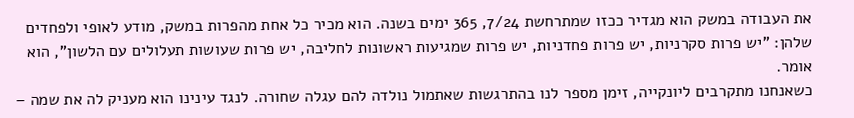את העבודה במשק הוא מגדיר ככזו שמתרחשת 7/24, 365 ימים בשנה. הוא מכיר כל אחת מהפרות במשק, מודע לאופי ולפחדים שלהן: "יש פרות סקרניות, יש פרות פחדניות, יש פרות שמגיעות ראשונות לחליבה, יש פרות שעושות תעלולים עם הלשון", הוא אומר.
כשאנחנו מתקרבים ליונקייה, זימן מספר לנו בהתרגשות שאתמול נולדה להם עגלה שחורה. לנגד עינינו הוא מעניק לה את שמה –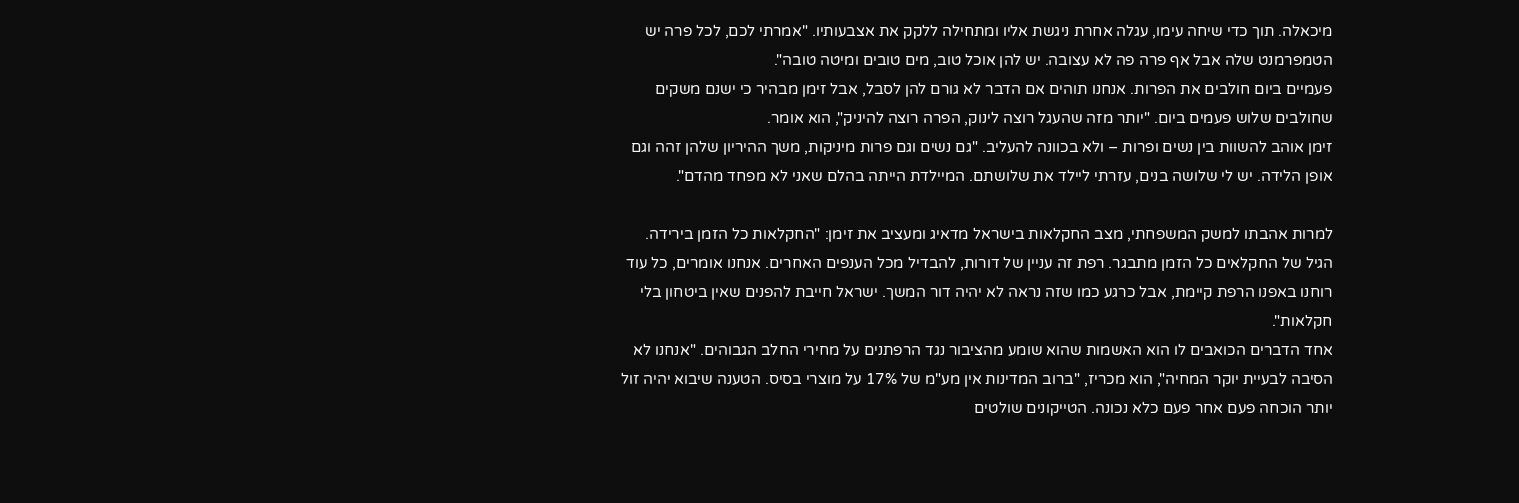מיכאלה. תוך כדי שיחה עימו, עגלה אחרת ניגשת אליו ומתחילה ללקק את אצבעותיו. "אמרתי לכם, לכל פרה יש הטמפרמנט שלה אבל אף פרה פה לא עצובה. יש להן אוכל טוב, מים טובים ומיטה טובה".
פעמיים ביום חולבים את הפרות. אנחנו תוהים אם הדבר לא גורם להן לסבל, אבל זימן מבהיר כי ישנם משקים שחולבים שלוש פעמים ביום. "יותר מזה שהעגל רוצה לינוק, הפרה רוצה להיניק", הוא אומר.
זימן אוהב להשוות בין נשים ופרות – ולא בכוונה להעליב. "גם נשים וגם פרות מיניקות, משך ההיריון שלהן זהה וגם אופן הלידה. יש לי שלושה בנים, עזרתי ליילד את שלושתם. המיילדת הייתה בהלם שאני לא מפחד מהדם".

למרות אהבתו למשק המשפחתי, מצב החקלאות בישראל מדאיג ומעציב את זימן: "החקלאות כל הזמן בירידה. הגיל של החקלאים כל הזמן מתבגר. רפת זה עניין של דורות, להבדיל מכל הענפים האחרים. אנחנו אומרים, כל עוד רוחנו באפנו הרפת קיימת, אבל כרגע כמו שזה נראה לא יהיה דור המשך. ישראל חייבת להפנים שאין ביטחון בלי חקלאות".
אחד הדברים הכואבים לו הוא האשמות שהוא שומע מהציבור נגד הרפתנים על מחירי החלב הגבוהים. "אנחנו לא הסיבה לבעיית יוקר המחיה", הוא מכריז, "ברוב המדינות אין מע"מ של 17% על מוצרי בסיס. הטענה שיבוא יהיה זול יותר הוכחה פעם אחר פעם כלא נכונה. הטייקונים שולטים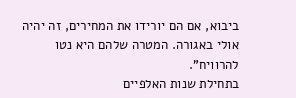ביבוא, אם הם יורידו את המחירים, זה יהיה אולי באגורה. המטרה שלהם היא נטו להרוויח".
בתחילת שנות האלפיים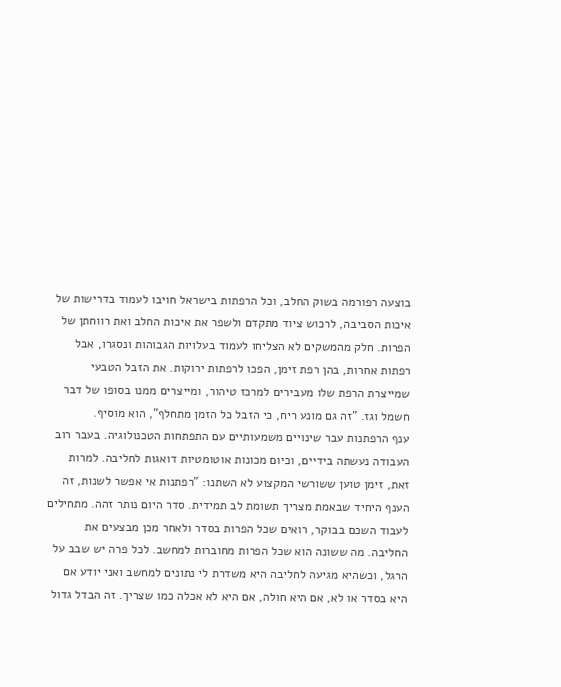בוצעה רפורמה בשוק החלב, וכל הרפתות בישראל חויבו לעמוד בדרישות של איכות הסביבה, לרכוש ציוד מתקדם ולשפר את איכות החלב ואת רווחתן של הפרות. חלק מהמשקים לא הצליחו לעמוד בעלויות הגבוהות ונסגרו, אבל רפתות אחרות, בהן רפת זימן, הפכו לרפתות ירוקות. את הזבל הטבעי שמייצרת הרפת שלו מעבירים למרכז טיהור, ומייצרים ממנו בסופו של דבר חשמל וגז. "זה גם מונע ריח, כי הזבל כל הזמן מתחלף", הוא מוסיף.
ענף הרפתנות עבר שינויים משמעותיים עם התפתחות הטכנולוגיה. בעבר רוב העבודה נעשתה בידיים, וכיום מכונות אוטומטיות דואגות לחליבה. למרות זאת, זימן טוען ששורשי המקצוע לא השתנו: "רפתנות אי אפשר לשנות, זה הענף היחיד שבאמת מצריך תשומת לב תמידית. סדר היום נותר זהה. מתחילים לעבוד השכם בבוקר, רואים שכל הפרות בסדר ולאחר מכן מבצעים את החליבה. מה ששונה הוא שכל הפרות מחוברות למחשב. לכל פרה יש שבב על הרגל, וכשהיא מגיעה לחליבה היא משדרת לי נתונים למחשב ואני יודע אם היא בסדר או לא, אם היא חולה, אם היא לא אכלה כמו שצריך. זה הבדל גדול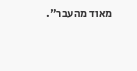מאוד מהעבר".